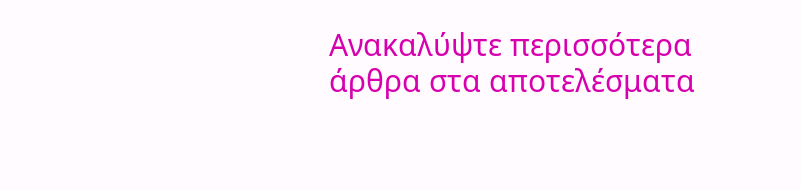Ανακαλύψτε περισσότερα άρθρα στα αποτελέσματα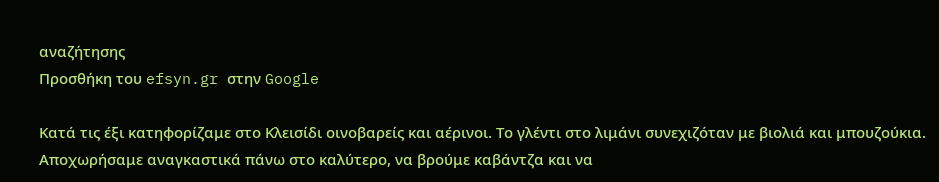αναζήτησης
Προσθήκη του efsyn.gr στην Google

Κατά τις έξι κατηφορίζαμε στο Κλεισίδι οινοβαρείς και αέρινοι. Το γλέντι στο λιμάνι συνεχιζόταν με βιολιά και μπουζούκια. Αποχωρήσαμε αναγκαστικά πάνω στο καλύτερο, να βρούμε καβάντζα και να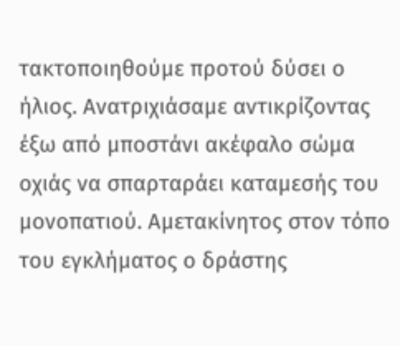τακτοποιηθούμε προτού δύσει ο ήλιος. Ανατριχιάσαμε αντικρίζοντας έξω από μποστάνι ακέφαλο σώμα οχιάς να σπαρταράει καταμεσής του μονοπατιού. Αμετακίνητος στον τόπο του εγκλήματος ο δράστης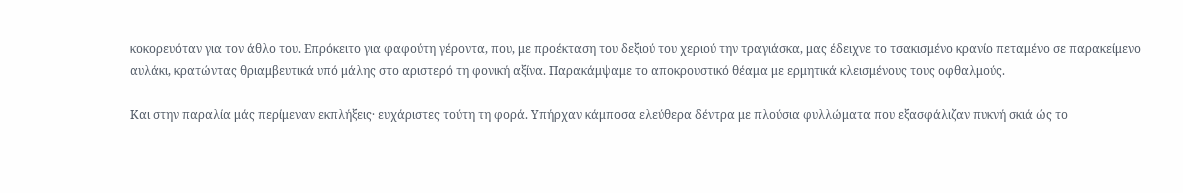κοκορευόταν για τον άθλο του. Επρόκειτο για φαφούτη γέροντα, που, με προέκταση του δεξιού του χεριού την τραγιάσκα, μας έδειχνε το τσακισμένο κρανίο πεταμένο σε παρακείμενο αυλάκι, κρατώντας θριαμβευτικά υπό μάλης στο αριστερό τη φονική αξίνα. Παρακάμψαμε το αποκρουστικό θέαμα με ερμητικά κλεισμένους τους οφθαλμούς.

Και στην παραλία μάς περίμεναν εκπλήξεις· ευχάριστες τούτη τη φορά. Υπήρχαν κάμποσα ελεύθερα δέντρα με πλούσια φυλλώματα που εξασφάλιζαν πυκνή σκιά ώς το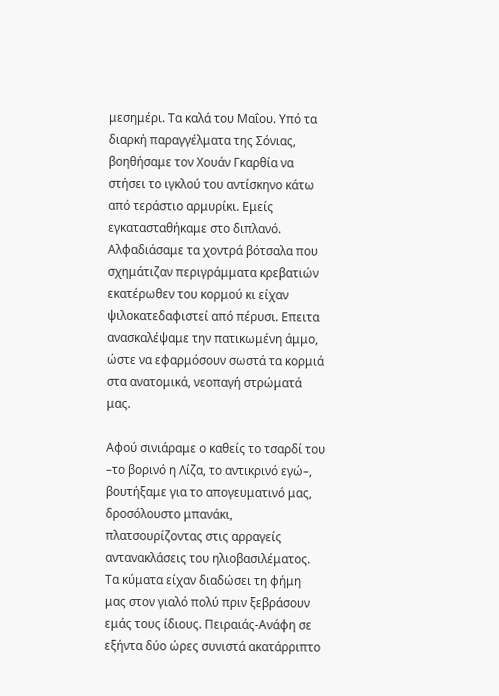μεσημέρι. Τα καλά του Μαΐου. Υπό τα διαρκή παραγγέλματα της Σόνιας, βοηθήσαμε τον Χουάν Γκαρθία να στήσει το ιγκλού του αντίσκηνο κάτω από τεράστιο αρμυρίκι. Εμείς εγκατασταθήκαμε στο διπλανό. Αλφαδιάσαμε τα χοντρά βότσαλα που σχημάτιζαν περιγράμματα κρεβατιών εκατέρωθεν του κορμού κι είχαν ψιλοκατεδαφιστεί από πέρυσι. Επειτα ανασκαλέψαμε την πατικωμένη άμμο, ώστε να εφαρμόσουν σωστά τα κορμιά στα ανατομικά, νεοπαγή στρώματά μας.

Αφού σινιάραμε ο καθείς το τσαρδί του –το βορινό η Λίζα, το αντικρινό εγώ–, βουτήξαμε για το απογευματινό μας, δροσόλουστο μπανάκι, πλατσουρίζοντας στις αρραγείς αντανακλάσεις του ηλιοβασιλέματος. Τα κύματα είχαν διαδώσει τη φήμη μας στον γιαλό πολύ πριν ξεβράσουν εμάς τους ίδιους. Πειραιάς-Ανάφη σε εξήντα δύο ώρες συνιστά ακατάρριπτο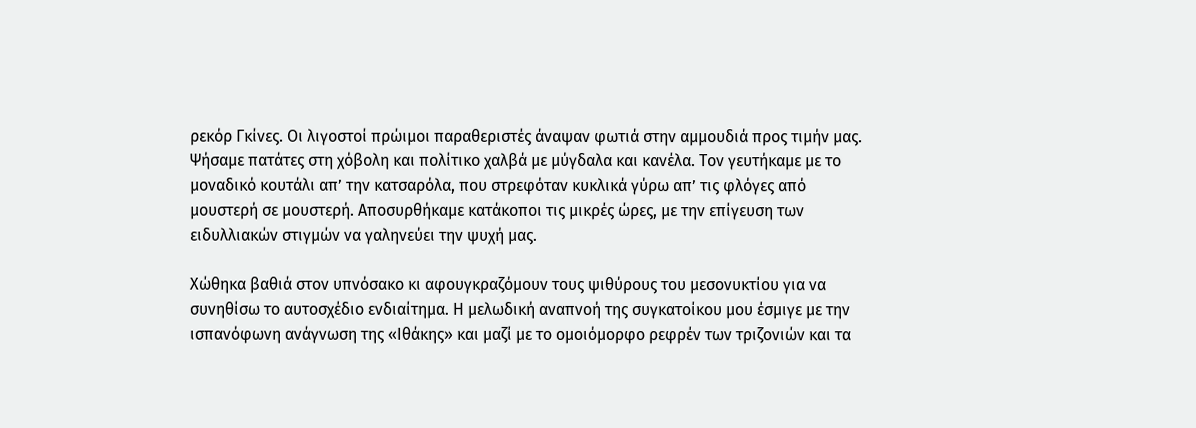ρεκόρ Γκίνες. Οι λιγοστοί πρώιμοι παραθεριστές άναψαν φωτιά στην αμμουδιά προς τιμήν μας. Ψήσαμε πατάτες στη χόβολη και πολίτικο χαλβά με μύγδαλα και κανέλα. Τον γευτήκαμε με το μοναδικό κουτάλι απ’ την κατσαρόλα, που στρεφόταν κυκλικά γύρω απ’ τις φλόγες από μουστερή σε μουστερή. Αποσυρθήκαμε κατάκοποι τις μικρές ώρες, με την επίγευση των ειδυλλιακών στιγμών να γαληνεύει την ψυχή μας.

Χώθηκα βαθιά στον υπνόσακο κι αφουγκραζόμουν τους ψιθύρους του μεσονυκτίου για να συνηθίσω το αυτοσχέδιο ενδιαίτημα. Η μελωδική αναπνοή της συγκατοίκου μου έσμιγε με την ισπανόφωνη ανάγνωση της «Ιθάκης» και μαζί με το ομοιόμορφο ρεφρέν των τριζονιών και τα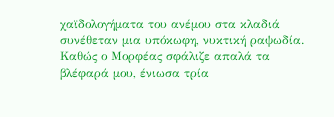χαϊδολογήματα του ανέμου στα κλαδιά συνέθεταν μια υπόκωφη, νυκτική ραψωδία. Καθώς ο Μορφέας σφάλιζε απαλά τα βλέφαρά μου, ένιωσα τρία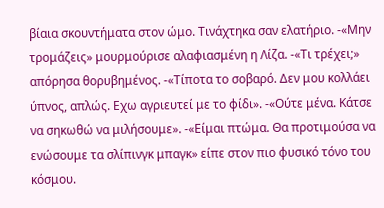βίαια σκουντήματα στον ώμο. Τινάχτηκα σαν ελατήριο. -«Μην τρομάζεις» μουρμούρισε αλαφιασμένη η Λίζα. -«Τι τρέχει;» απόρησα θορυβημένος. -«Τίποτα το σοβαρό. Δεν μου κολλάει ύπνος, απλώς. Εχω αγριευτεί με το φίδι». -«Ούτε μένα. Κάτσε να σηκωθώ να μιλήσουμε». -«Είμαι πτώμα. Θα προτιμούσα να ενώσουμε τα σλίπινγκ μπαγκ» είπε στον πιο φυσικό τόνο του κόσμου.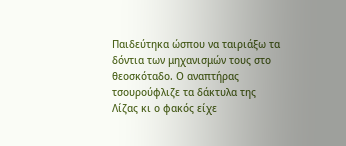Παιδεύτηκα ώσπου να ταιριάξω τα δόντια των μηχανισμών τους στο θεοσκόταδο. Ο αναπτήρας τσουρούφλιζε τα δάκτυλα της Λίζας κι ο φακός είχε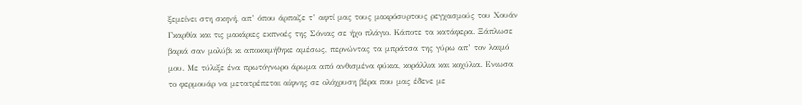ξεμείνει στη σκηνή, απ’ όπου άρπαζε τ’ αφτί μας τους μακρόσυρτους ρεγχασμούς του Χουάν Γκαρθία και τις μακάριες εκπνοές της Σόνιας σε ήχο πλάγιο. Κάποτε τα κατάφερα. Ξάπλωσε βαριά σαν μολύβι κι αποκοιμήθηκε αμέσως, περνώντας τα μπράτσα της γύρω απ’ τον λαιμό μου. Με τύλιξε ένα πρωτόγνωρο άρωμα από ανθισμένα φύκια, κοράλλια και κοχύλια. Ενιωσα το φερμουάρ να μετατρέπεται αίφνης σε ολόχρυση βέρα που μας έδενε με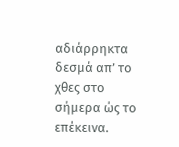αδιάρρηκτα δεσμά απ’ το χθες στο σήμερα ώς το επέκεινα.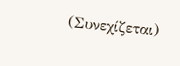(Συνεχίζεται)